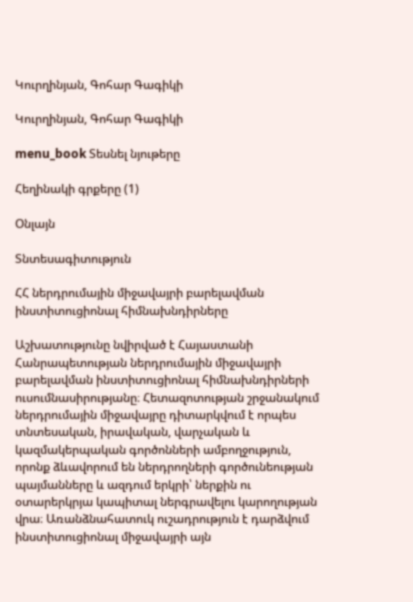Կուրղինյան, Գոհար Գագիկի

Կուրղինյան, Գոհար Գագիկի

menu_book Տեսնել նյութերը

Հեղինակի գրքերը (1)

Օնլայն

Տնտեսագիտություն

ՀՀ ներդրումային միջավայրի բարելավման ինստիտուցիոնալ հիմնախնդիրները

Աշխատությունը նվիրված է Հայաստանի Հանրապետության ներդրումային միջավայրի բարելավման ինստիտուցիոնալ հիմնախնդիրների ուսումնասիրությանը։ Հետազոտության շրջանակում ներդրումային միջավայրը դիտարկվում է որպես տնտեսական, իրավական, վարչական և կազմակերպական գործոնների ամբողջություն, որոնք ձևավորում են ներդրողների գործունեության պայմանները և ազդում երկրի՝ ներքին ու օտարերկրյա կապիտալ ներգրավելու կարողության վրա։ Առանձնահատուկ ուշադրություն է դարձվում ինստիտուցիոնալ միջավայրի այն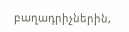բաղադրիչներին,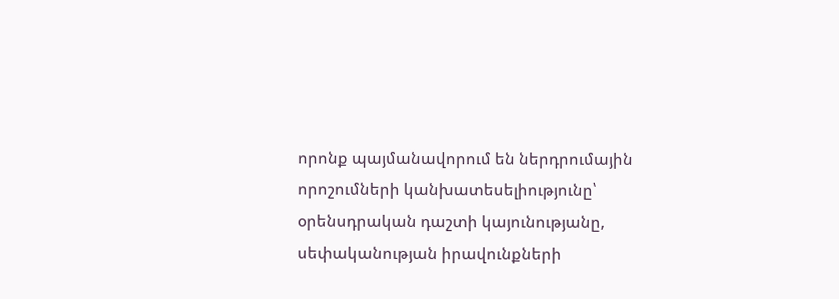որոնք պայմանավորում են ներդրումային որոշումների կանխատեսելիությունը՝ օրենսդրական դաշտի կայունությանը, սեփականության իրավունքների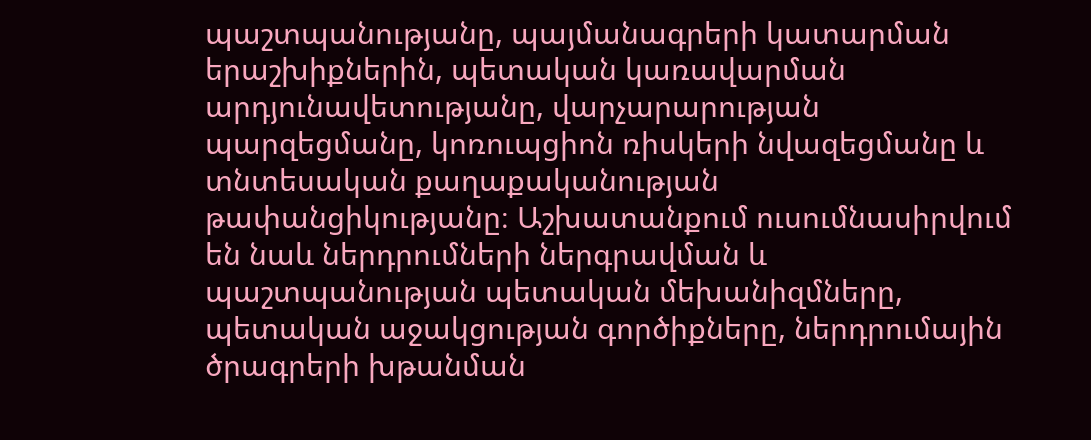պաշտպանությանը, պայմանագրերի կատարման երաշխիքներին, պետական կառավարման արդյունավետությանը, վարչարարության պարզեցմանը, կոռուպցիոն ռիսկերի նվազեցմանը և տնտեսական քաղաքականության թափանցիկությանը։ Աշխատանքում ուսումնասիրվում են նաև ներդրումների ներգրավման և պաշտպանության պետական մեխանիզմները, պետական աջակցության գործիքները, ներդրումային ծրագրերի խթանման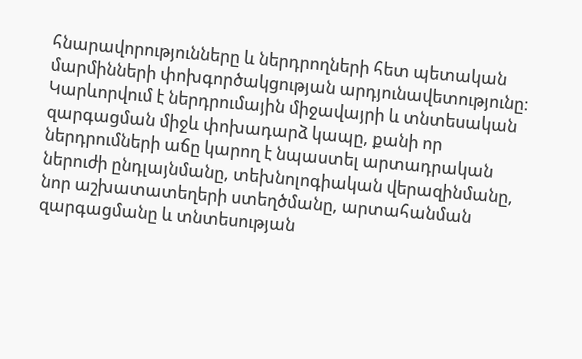հնարավորությունները և ներդրողների հետ պետական մարմինների փոխգործակցության արդյունավետությունը։ Կարևորվում է ներդրումային միջավայրի և տնտեսական զարգացման միջև փոխադարձ կապը, քանի որ ներդրումների աճը կարող է նպաստել արտադրական ներուժի ընդլայնմանը, տեխնոլոգիական վերազինմանը, նոր աշխատատեղերի ստեղծմանը, արտահանման զարգացմանը և տնտեսության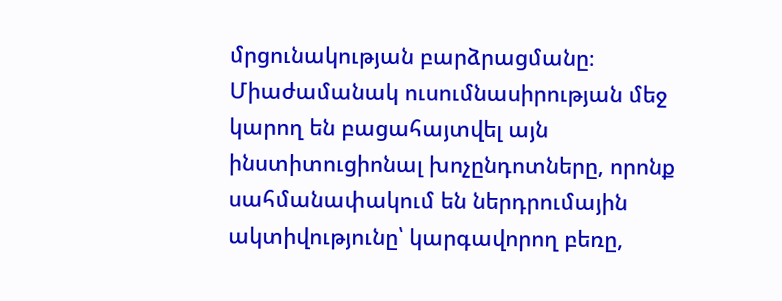մրցունակության բարձրացմանը։ Միաժամանակ ուսումնասիրության մեջ կարող են բացահայտվել այն ինստիտուցիոնալ խոչընդոտները, որոնք սահմանափակում են ներդրումային ակտիվությունը՝ կարգավորող բեռը,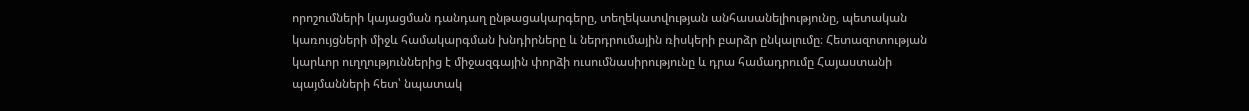որոշումների կայացման դանդաղ ընթացակարգերը, տեղեկատվության անհասանելիությունը, պետական կառույցների միջև համակարգման խնդիրները և ներդրումային ռիսկերի բարձր ընկալումը։ Հետազոտության կարևոր ուղղություններից է միջազգային փորձի ուսումնասիրությունը և դրա համադրումը Հայաստանի պայմանների հետ՝ նպատակ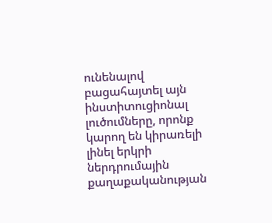ունենալով բացահայտել այն ինստիտուցիոնալ լուծումները, որոնք կարող են կիրառելի լինել երկրի ներդրումային քաղաքականության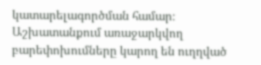կատարելագործման համար։ Աշխատանքում առաջարկվող բարեփոխումները կարող են ուղղված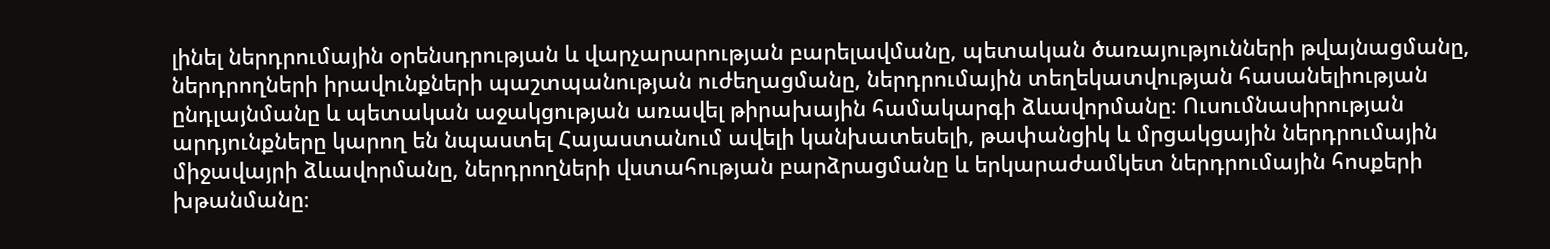լինել ներդրումային օրենսդրության և վարչարարության բարելավմանը, պետական ծառայությունների թվայնացմանը, ներդրողների իրավունքների պաշտպանության ուժեղացմանը, ներդրումային տեղեկատվության հասանելիության ընդլայնմանը և պետական աջակցության առավել թիրախային համակարգի ձևավորմանը։ Ուսումնասիրության արդյունքները կարող են նպաստել Հայաստանում ավելի կանխատեսելի, թափանցիկ և մրցակցային ներդրումային միջավայրի ձևավորմանը, ներդրողների վստահության բարձրացմանը և երկարաժամկետ ներդրումային հոսքերի խթանմանը։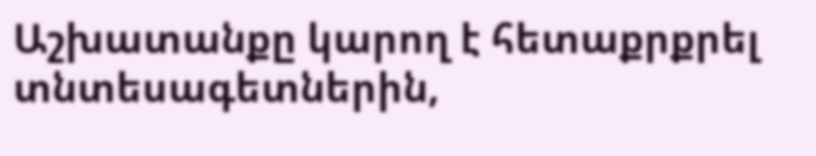Աշխատանքը կարող է հետաքրքրել տնտեսագետներին,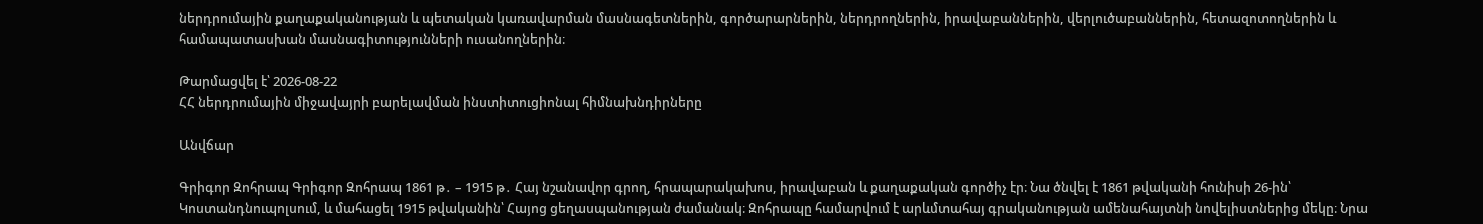ներդրումային քաղաքականության և պետական կառավարման մասնագետներին, գործարարներին, ներդրողներին, իրավաբաններին, վերլուծաբաններին, հետազոտողներին և համապատասխան մասնագիտությունների ուսանողներին։

Թարմացվել է՝ 2026-08-22
ՀՀ ներդրումային միջավայրի բարելավման ինստիտուցիոնալ հիմնախնդիրները

Անվճար

Գրիգոր Զոհրապ Գրիգոր Զոհրապ 1861 թ․ – 1915 թ․ Հայ նշանավոր գրող, հրապարակախոս, իրավաբան և քաղաքական գործիչ էր։ Նա ծնվել է 1861 թվականի հունիսի 26-ին՝ Կոստանդնուպոլսում, և մահացել 1915 թվականին՝ Հայոց ցեղասպանության ժամանակ։ Զոհրապը համարվում է արևմտահայ գրականության ամենահայտնի նովելիստներից մեկը։ Նրա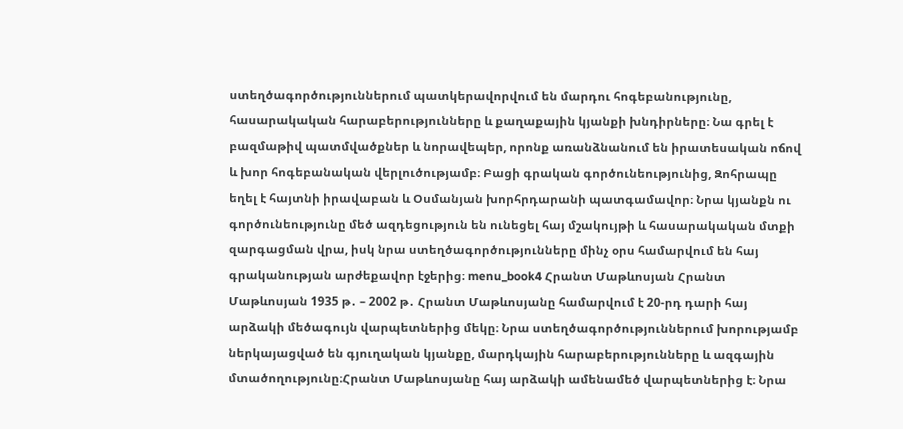ստեղծագործություններում պատկերավորվում են մարդու հոգեբանությունը, հասարակական հարաբերությունները և քաղաքային կյանքի խնդիրները։ Նա գրել է բազմաթիվ պատմվածքներ և նորավեպեր, որոնք առանձնանում են իրատեսական ոճով և խոր հոգեբանական վերլուծությամբ։ Բացի գրական գործունեությունից, Զոհրապը եղել է հայտնի իրավաբան և Օսմանյան խորհրդարանի պատգամավոր։ Նրա կյանքն ու գործունեությունը մեծ ազդեցություն են ունեցել հայ մշակույթի և հասարակական մտքի զարգացման վրա, իսկ նրա ստեղծագործությունները մինչ օրս համարվում են հայ գրականության արժեքավոր էջերից։ menu_book4 Հրանտ Մաթևոսյան Հրանտ Մաթևոսյան 1935 թ․ – 2002 թ․ Հրանտ Մաթևոսյանը համարվում է 20-րդ դարի հայ արձակի մեծագույն վարպետներից մեկը։ Նրա ստեղծագործություններում խորությամբ ներկայացված են գյուղական կյանքը, մարդկային հարաբերությունները և ազգային մտածողությունը։Հրանտ Մաթևոսյանը հայ արձակի ամենամեծ վարպետներից է։ Նրա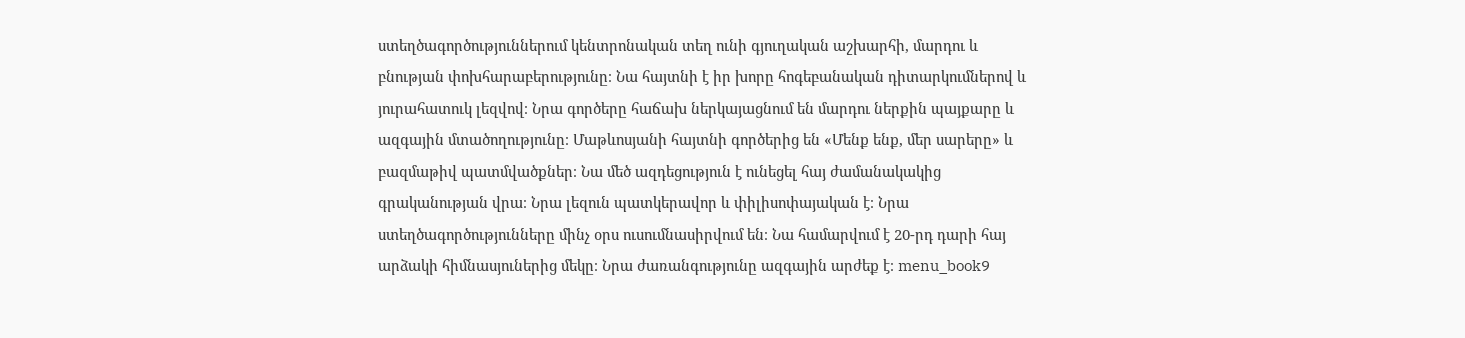ստեղծագործություններում կենտրոնական տեղ ունի գյուղական աշխարհի, մարդու և բնության փոխհարաբերությունը։ Նա հայտնի է իր խորը հոգեբանական դիտարկումներով և յուրահատուկ լեզվով։ Նրա գործերը հաճախ ներկայացնում են մարդու ներքին պայքարը և ազգային մտածողությունը։ Մաթևոսյանի հայտնի գործերից են «Մենք ենք, մեր սարերը» և բազմաթիվ պատմվածքներ։ Նա մեծ ազդեցություն է ունեցել հայ ժամանակակից գրականության վրա։ Նրա լեզուն պատկերավոր և փիլիսոփայական է։ Նրա ստեղծագործությունները մինչ օրս ուսումնասիրվում են։ Նա համարվում է 20-րդ դարի հայ արձակի հիմնասյուներից մեկը։ Նրա ժառանգությունը ազգային արժեք է։ menu_book9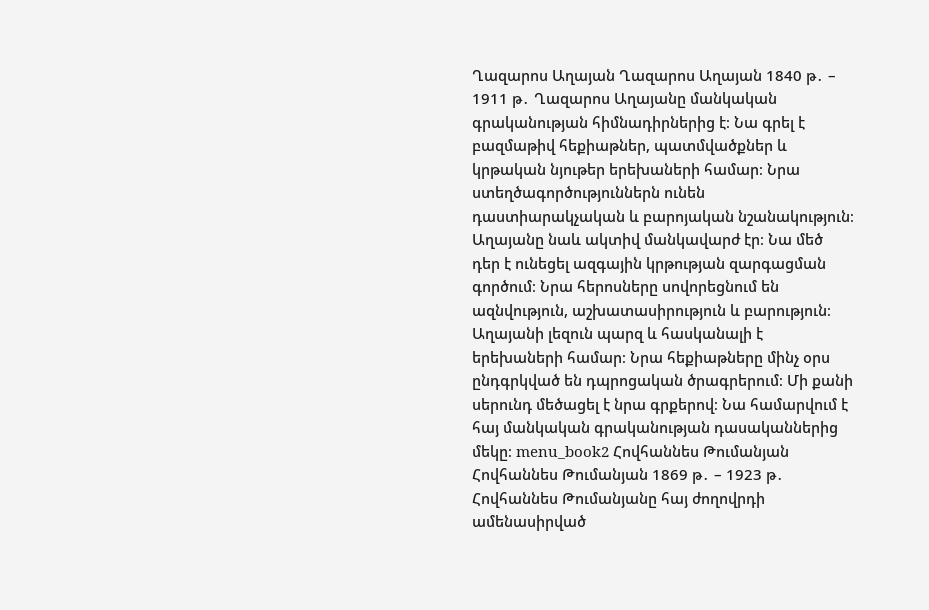Ղազարոս Աղայան Ղազարոս Աղայան 1840 թ․ – 1911 թ․ Ղազարոս Աղայանը մանկական գրականության հիմնադիրներից է։ Նա գրել է բազմաթիվ հեքիաթներ, պատմվածքներ և կրթական նյութեր երեխաների համար։ Նրա ստեղծագործություններն ունեն դաստիարակչական և բարոյական նշանակություն։ Աղայանը նաև ակտիվ մանկավարժ էր։ Նա մեծ դեր է ունեցել ազգային կրթության զարգացման գործում։ Նրա հերոսները սովորեցնում են ազնվություն, աշխատասիրություն և բարություն։ Աղայանի լեզուն պարզ և հասկանալի է երեխաների համար։ Նրա հեքիաթները մինչ օրս ընդգրկված են դպրոցական ծրագրերում։ Մի քանի սերունդ մեծացել է նրա գրքերով։ Նա համարվում է հայ մանկական գրականության դասականներից մեկը։ menu_book2 Հովհաննես Թումանյան Հովհաննես Թումանյան 1869 թ․ – 1923 թ․ Հովհաննես Թումանյանը հայ ժողովրդի ամենասիրված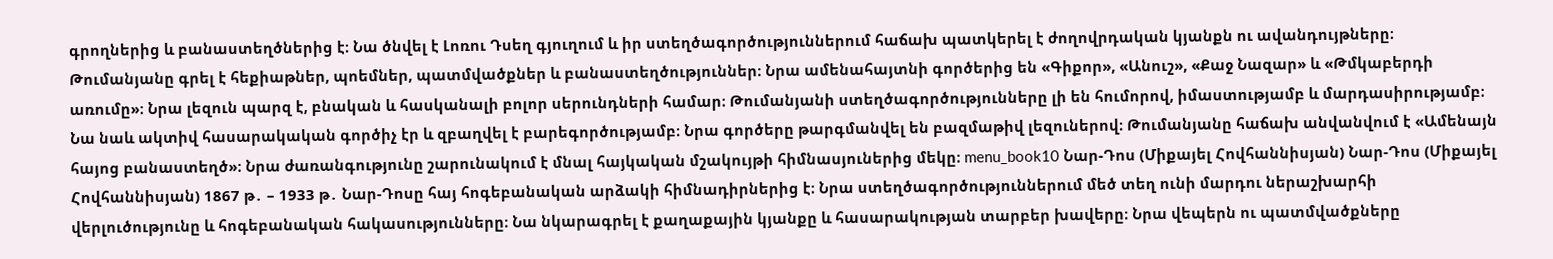գրողներից և բանաստեղծներից է։ Նա ծնվել է Լոռու Դսեղ գյուղում և իր ստեղծագործություններում հաճախ պատկերել է ժողովրդական կյանքն ու ավանդույթները։ Թումանյանը գրել է հեքիաթներ, պոեմներ, պատմվածքներ և բանաստեղծություններ։ Նրա ամենահայտնի գործերից են «Գիքոր», «Անուշ», «Քաջ Նազար» և «Թմկաբերդի առումը»։ Նրա լեզուն պարզ է, բնական և հասկանալի բոլոր սերունդների համար։ Թումանյանի ստեղծագործությունները լի են հումորով, իմաստությամբ և մարդասիրությամբ։ Նա նաև ակտիվ հասարակական գործիչ էր և զբաղվել է բարեգործությամբ։ Նրա գործերը թարգմանվել են բազմաթիվ լեզուներով։ Թումանյանը հաճախ անվանվում է «Ամենայն հայոց բանաստեղծ»։ Նրա ժառանգությունը շարունակում է մնալ հայկական մշակույթի հիմնասյուներից մեկը։ menu_book10 Նար-Դոս (Միքայել Հովհաննիսյան) Նար-Դոս (Միքայել Հովհաննիսյան) 1867 թ․ – 1933 թ․ Նար-Դոսը հայ հոգեբանական արձակի հիմնադիրներից է։ Նրա ստեղծագործություններում մեծ տեղ ունի մարդու ներաշխարհի վերլուծությունը և հոգեբանական հակասությունները։ Նա նկարագրել է քաղաքային կյանքը և հասարակության տարբեր խավերը։ Նրա վեպերն ու պատմվածքները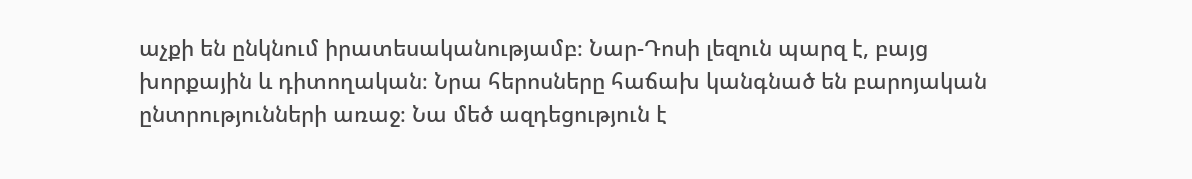աչքի են ընկնում իրատեսականությամբ։ Նար-Դոսի լեզուն պարզ է, բայց խորքային և դիտողական։ Նրա հերոսները հաճախ կանգնած են բարոյական ընտրությունների առաջ։ Նա մեծ ազդեցություն է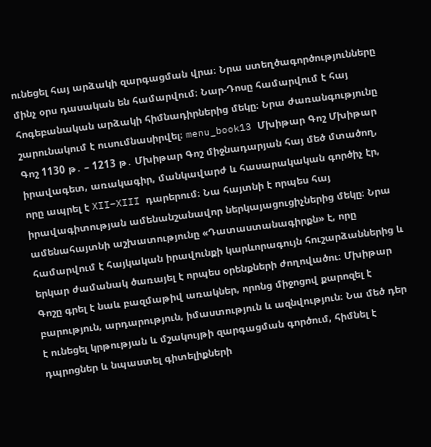ունեցել հայ արձակի զարգացման վրա։ Նրա ստեղծագործությունները մինչ օրս դասական են համարվում։ Նար-Դոսը համարվում է հայ հոգեբանական արձակի հիմնադիրներից մեկը։ Նրա ժառանգությունը շարունակում է ուսումնասիրվել։ menu_book13 Մխիթար Գոշ Մխիթար Գոշ 1130 թ․ – 1213 թ․ Մխիթար Գոշ միջնադարյան հայ մեծ մտածող, իրավագետ, առակագիր, մանկավարժ և հասարակական գործիչ էր, որը ապրել է XII–XIII դարերում։ Նա հայտնի է որպես հայ իրավագիտության ամենանշանավոր ներկայացուցիչներից մեկը։ Նրա ամենահայտնի աշխատությունը «Դատաստանագիրքն» է, որը համարվում է հայկական իրավունքի կարևորագույն հուշարձաններից և երկար ժամանակ ծառայել է որպես օրենքների ժողովածու։ Մխիթար Գոշը գրել է նաև բազմաթիվ առակներ, որոնց միջոցով քարոզել է բարություն, արդարություն, իմաստություն և ազնվություն։ Նա մեծ դեր է ունեցել կրթության և մշակույթի զարգացման գործում, հիմնել է դպրոցներ և նպաստել գիտելիքների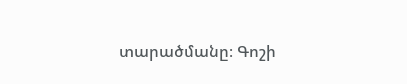տարածմանը։ Գոշի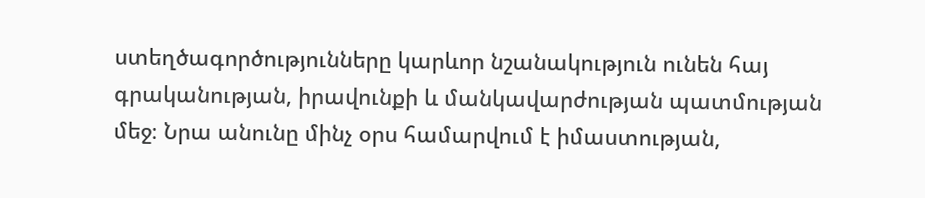ստեղծագործությունները կարևոր նշանակություն ունեն հայ գրականության, իրավունքի և մանկավարժության պատմության մեջ։ Նրա անունը մինչ օրս համարվում է իմաստության,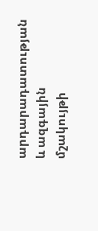արդարադատության և ազգային մշակույթի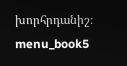խորհրդանիշ։ menu_book5